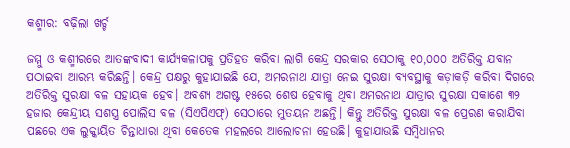କଶ୍ମୀର: ବଢ଼ିଲା ଖର୍ଚ୍ଚ

ଜମ୍ମୁ ଓ କଶ୍ମୀରରେ ଆତଙ୍କବାଦୀ କାର୍ଯ୍ୟକଳାପକୁ ପ୍ରତିହତ କରିବା ଲାଗି କେନ୍ଦ୍ର ସରକାର ସେଠାକୁ ୧୦,୦୦୦ ଅତିରିକ୍ତ ଯବାନ ପଠାଇବା ଆରମ୍ଭ କରିଛନ୍ତି। କେନ୍ଦ୍ର ପକ୍ଷରୁ କୁହାଯାଇଛି ଯେ, ଅମରନାଥ ଯାତ୍ରା ନେଇ ସୁରକ୍ଷା ବ୍ୟବସ୍ଥାକୁ କଡ଼ାକଡ଼ି କରିବା ଦିଗରେ ଅତିରିକ୍ତ ସୁରକ୍ଷା ବଳ ସହାୟକ ହେବ। ଅବଶ୍ୟ ଅଗଷ୍ଟ ୧୫ରେ ଶେଷ ହେବାକୁ ଥିବା ଅମରନାଥ ଯାତ୍ରାର ସୁରକ୍ଷା ସକାଶେ ୩୨ ହଜାର କେନ୍ଦ୍ରୀୟ ସଶସ୍ତ୍ର ପୋଲିସ ବଳ (ସିଏପିଏଫ୍‌) ସେଠାରେ ମୁତୟନ ଅଛନ୍ତି। କିନ୍ତୁ ଅତିରିକ୍ତ ସୁରକ୍ଷା ବଳ ପ୍ରେରଣ କରାଯିବା ପଛରେ ଏକ ଲୁକ୍କାୟିତ ଚିନ୍ତାଧାରା ଥିବା କେତେକ ମହଲରେ ଆଲୋଚନା ହେଉଛି। କୁହାଯାଉଛି ସମ୍ବିଧାନର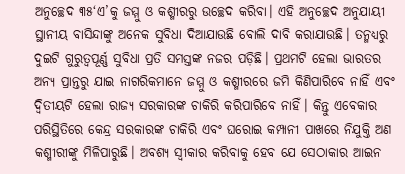ଅନୁଚ୍ଛେଦ ୩୫‘ଏ’କୁ ଜମ୍ମୁ ଓ କଶ୍ମୀରରୁ ଉଚ୍ଛେଦ କରିବା। ଏହି ଅନୁଚ୍ଛେଦ ଅନୁଯାୟୀ ସ୍ଥାନୀୟ ବାସିନ୍ଦାଙ୍କୁ ଅନେକ ସୁବିଧା ଦିଆଯାଉଛି ବୋଲି ଦାବି କରାଯାଉଛି। ତନ୍ମଧ୍ୟରୁ ଦୁଇଟି ଗୁରୁତ୍ୱପୂର୍ଣ୍ଣ ସୁବିଧା ପ୍ରତି ସମସ୍ତଙ୍କ ନଜର ପଡ଼ିଛି। ପ୍ରଥମଟି ହେଲା ଭାରତର ଅନ୍ୟ ପ୍ରାନ୍ତରୁ ଯାଇ ନାଗରିକମାନେ ଜମ୍ମୁ ଓ କଶ୍ମୀରରେ ଜମି କିଣିପାରିବେ ନାହିଁ ଏବଂ ଦ୍ୱିତୀୟଟି ହେଲା ରାଜ୍ୟ ସରକାରଙ୍କ ଚାକିରି କରିପାରିବେ ନାହିଁ। କିନ୍ତୁ ଏବେକାର ପରିସ୍ଥିତିରେ କେନ୍ଦ୍ର ସରକାରଙ୍କ ଚାକିରି ଏବଂ ଘରୋଇ କମ୍ପାନୀ ପାଖରେ ନିଯୁକ୍ତି ଅଣ କଶ୍ମୀରୀଙ୍କୁ ମିଳିପାରୁଛି। ଅବଶ୍ୟ ସ୍ବୀକାର କରିବାକୁ ହେବ ଯେ ସେଠାକାର ଆଇନ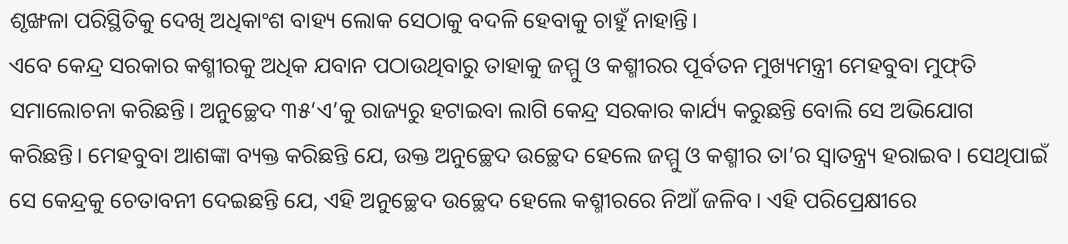ଶୃଙ୍ଖଳା ପରିସ୍ଥିତିକୁ ଦେଖି ଅଧିକାଂଶ ବାହ୍ୟ ଲୋକ ସେଠାକୁ ବଦଳି ହେବାକୁ ଚାହୁଁ ନାହାନ୍ତି।
ଏବେ କେନ୍ଦ୍ର ସରକାର କଶ୍ମୀରକୁ ଅଧିକ ଯବାନ ପଠାଉଥିବାରୁ ତାହାକୁ ଜମ୍ମୁ ଓ କଶ୍ମୀରର ପୂର୍ବତନ ମୁଖ୍ୟମନ୍ତ୍ରୀ ମେହବୁବା ମୁଫ୍‌ତି ସମାଲୋଚନା କରିଛନ୍ତି। ଅନୁଚ୍ଛେଦ ୩୫‘ଏ’କୁ ରାଜ୍ୟରୁ ହଟାଇବା ଲାଗି କେନ୍ଦ୍ର ସରକାର କାର୍ଯ୍ୟ କରୁଛନ୍ତି ବୋଲି ସେ ଅଭିଯୋଗ କରିଛନ୍ତି। ମେହବୁବା ଆଶଙ୍କା ବ୍ୟକ୍ତ କରିଛନ୍ତି ଯେ, ଉକ୍ତ ଅନୁଚ୍ଛେଦ ଉଚ୍ଛେଦ ହେଲେ ଜମ୍ମୁ ଓ କଶ୍ମୀର ତା’ର ସ୍ବାତନ୍ତ୍ର୍ୟ ହରାଇବ। ସେଥିପାଇଁ ସେ କେନ୍ଦ୍ରକୁ ଚେତାବନୀ ଦେଇଛନ୍ତି ଯେ, ଏହି ଅନୁଚ୍ଛେଦ ଉଚ୍ଛେଦ ହେଲେ କଶ୍ମୀରରେ ନିଆଁ ଜଳିବ। ଏହି ପରିପ୍ରେକ୍ଷୀରେ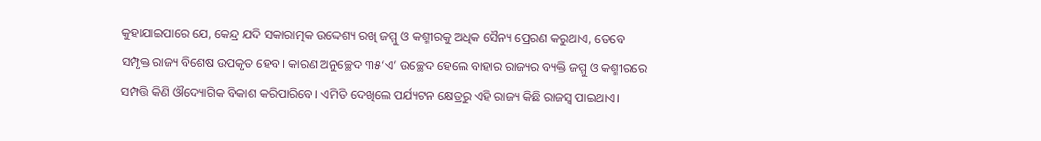କୁହାଯାଇପାରେ ଯେ, କେନ୍ଦ୍ର ଯଦି ସକାରାତ୍ମକ ଉଦ୍ଦେଶ୍ୟ ରଖି ଜମ୍ମୁ ଓ କଶ୍ମୀରକୁ ଅଧିକ ସୈନ୍ୟ ପ୍ରେରଣ କରୁଥାଏ, ତେବେ ସମ୍ପୃକ୍ତ ରାଜ୍ୟ ବିଶେଷ ଉପକୃତ ହେବ। କାରଣ ଅନୁଚ୍ଛେଦ ୩୫‘ଏ’ ଉଚ୍ଛେଦ ହେଲେ ବାହାର ରାଜ୍ୟର ବ୍ୟକ୍ତି ଜମ୍ମୁ ଓ କଶ୍ମୀରରେ ସମ୍ପତ୍ତି କିଣି ଔଦ୍ୟୋଗିକ ବିକାଶ କରିପାରିବେ। ଏମିତି ଦେଖିଲେ ପର୍ଯ୍ୟଟନ କ୍ଷେତ୍ରରୁ ଏହି ରାଜ୍ୟ କିଛି ରାଜସ୍ବ ପାଇଥାଏ।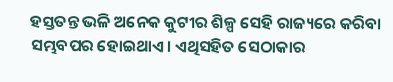ହସ୍ତତନ୍ତ ଭଳି ଅନେକ କୁଟୀର ଶିଳ୍ପ ସେହି ରାଜ୍ୟରେ କରିବା ସମ୍ଭବପର ହୋଇଥାଏ। ଏଥିସହିତ ସେଠାକାର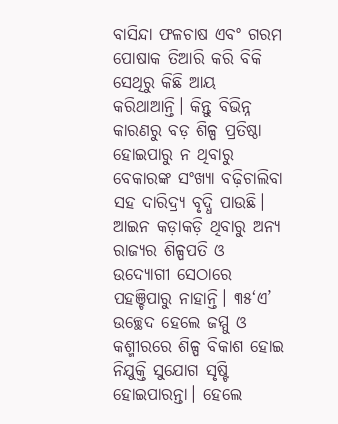ବାସିନ୍ଦା ଫଳଚାଷ ଏବଂ ଗରମ ପୋଷାକ ତିଆରି କରି ବିକି ସେଥିରୁ କିଛି ଆୟ କରିଥାଆନ୍ତି। କିନ୍ତୁ ବିଭିନ୍ନ କାରଣରୁ ବଡ଼ ଶିଳ୍ପ ପ୍ରତିଷ୍ଠା ହୋଇପାରୁ ନ ଥିବାରୁ ବେକାରଙ୍କ ସଂଖ୍ୟା ବଢ଼ିଚାଲିବା ସହ ଦାରିଦ୍ର୍ୟ ବୃଦ୍ଧି ପାଉଛି। ଆଇନ କଡ଼ାକଡ଼ି ଥିବାରୁ ଅନ୍ୟ ରାଜ୍ୟର ଶିଳ୍ପପତି ଓ ଉଦ୍ୟୋଗୀ ସେଠାରେ ପହଞ୍ଚିପାରୁ ନାହାନ୍ତି। ୩୫‘ଏ’ ଉଚ୍ଛେଦ ହେଲେ ଜମ୍ମୁ ଓ କଶ୍ମୀରରେ ଶିଳ୍ପ ବିକାଶ ହୋଇ ନିଯୁକ୍ତି ସୁଯୋଗ ସୃଷ୍ଟି ହୋଇପାରନ୍ତା। ହେଲେ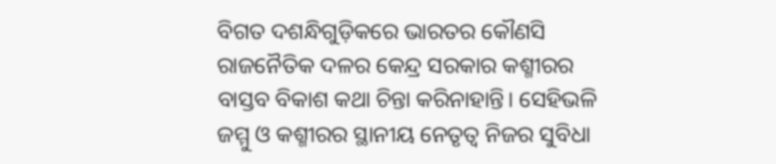ବିଗତ ଦଶନ୍ଧିଗୁଡ଼ିକରେ ଭାରତର କୌଣସି ରାଜନୈତିକ ଦଳର କେନ୍ଦ୍ର ସରକାର କଶ୍ମୀରର ବାସ୍ତବ ବିକାଶ କଥା ଚିନ୍ତା କରିନାହାନ୍ତି। ସେହିଭଳି ଜମ୍ମୁ ଓ କଶ୍ମୀରର ସ୍ଥାନୀୟ ନେତୃତ୍ୱ ନିଜର ସୁବିଧା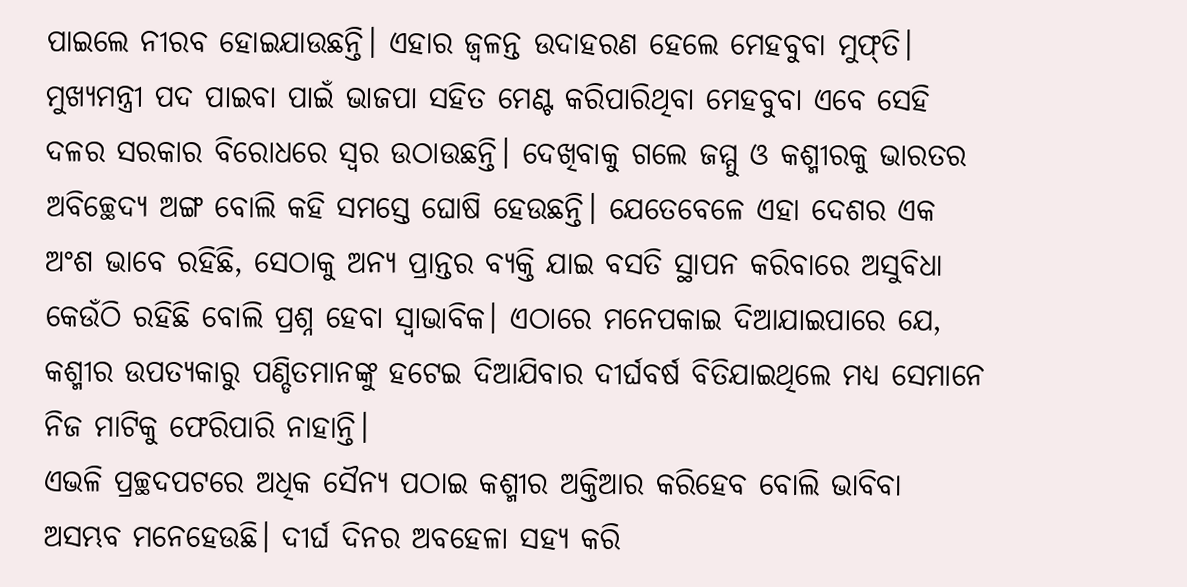ପାଇଲେ ନୀରବ ହୋଇଯାଉଛନ୍ତି। ଏହାର ଜ୍ୱଳନ୍ତ ଉଦାହରଣ ହେଲେ ମେହବୁବା ମୁଫ୍‌ତି। ମୁଖ୍ୟମନ୍ତ୍ରୀ ପଦ ପାଇବା ପାଇଁ ଭାଜପା ସହିତ ମେଣ୍ଟ କରିପାରିଥିବା ମେହବୁବା ଏବେ ସେହି ଦଳର ସରକାର ବିରୋଧରେ ସ୍ବର ଉଠାଉଛନ୍ତି। ଦେଖିବାକୁ ଗଲେ ଜମ୍ମୁ ଓ କଶ୍ମୀରକୁ ଭାରତର ଅବିଚ୍ଛେଦ୍ୟ ଅଙ୍ଗ ବୋଲି କହି ସମସ୍ତେ ଘୋଷି ହେଉଛନ୍ତି। ଯେତେବେଳେ ଏହା ଦେଶର ଏକ ଅଂଶ ଭାବେ ରହିଛି, ସେଠାକୁ ଅନ୍ୟ ପ୍ରାନ୍ତର ବ୍ୟକ୍ତି ଯାଇ ବସତି ସ୍ଥାପନ କରିବାରେ ଅସୁବିଧା କେଉଁଠି ରହିଛି ବୋଲି ପ୍ରଶ୍ନ ହେବା ସ୍ବାଭାବିକ। ଏଠାରେ ମନେପକାଇ ଦିଆଯାଇପାରେ ଯେ, କଶ୍ମୀର ଉପତ୍ୟକାରୁ ପଣ୍ଡିତମାନଙ୍କୁ ହଟେଇ ଦିଆଯିବାର ଦୀର୍ଘବର୍ଷ ବିତିଯାଇଥିଲେ ମଧ୍ୟ ସେମାନେ ନିଜ ମାଟିକୁ ଫେରିପାରି ନାହାନ୍ତି।
ଏଭଳି ପ୍ରଚ୍ଛଦପଟରେ ଅଧିକ ସୈନ୍ୟ ପଠାଇ କଶ୍ମୀର ଅକ୍ତିଆର କରିହେବ ବୋଲି ଭାବିବା ଅସମ୍ଭବ ମନେହେଉଛି। ଦୀର୍ଘ ଦିନର ଅବହେଳା ସହ୍ୟ କରି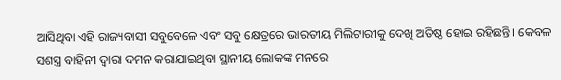ଆସିଥିବା ଏହି ରାଜ୍ୟବାସୀ ସବୁବେଳେ ଏବଂ ସବୁ କ୍ଷେତ୍ରରେ ଭାରତୀୟ ମିଲିଟାରୀକୁ ଦେଖି ଅତିଷ୍ଠ ହୋଇ ରହିଛନ୍ତି। କେବଳ ସଶସ୍ତ୍ର ବାହିନୀ ଦ୍ୱାରା ଦମନ କରାଯାଇଥିବା ସ୍ଥାନୀୟ ଲୋକଙ୍କ ମନରେ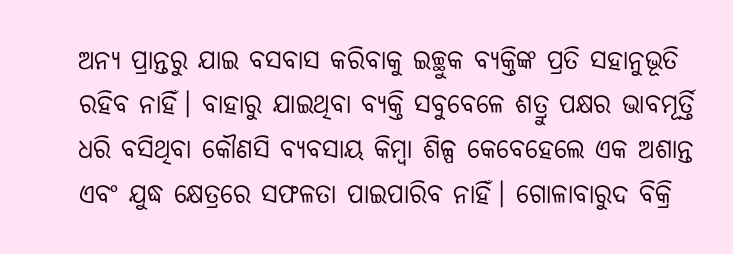ଅନ୍ୟ ପ୍ରାନ୍ତରୁ ଯାଇ ବସବାସ କରିବାକୁ ଇଚ୍ଛୁକ ବ୍ୟକ୍ତିଙ୍କ ପ୍ରତି ସହାନୁଭୂତି ରହିବ ନାହିଁ। ବାହାରୁ ଯାଇଥିବା ବ୍ୟକ୍ତି ସବୁବେଳେ ଶତ୍ରୁ ପକ୍ଷର ଭାବମୂର୍ତ୍ତି ଧରି ବସିଥିବା କୌଣସି ବ୍ୟବସାୟ କିମ୍ବା ଶିଳ୍ପ କେବେହେଲେ ଏକ ଅଶାନ୍ତ ଏବଂ ଯୁଦ୍ଧ କ୍ଷେତ୍ରରେ ସଫଳତା ପାଇପାରିବ ନାହିଁ। ଗୋଳାବାରୁଦ ବିକ୍ରି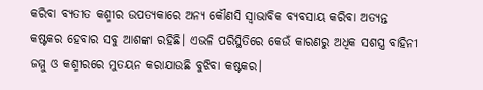କରିବା ବ୍ୟତୀତ କଶ୍ମୀର ଉପତ୍ୟକାରେ ଅନ୍ୟ କୌଣସି ସ୍ବାଭାବିକ ବ୍ୟବସାୟ କରିବା ଅତ୍ୟନ୍ତ କଷ୍ଟକର ହେବାର ସବୁ ଆଶଙ୍କା ରହିଛି। ଏଭଳି ପରିସ୍ଥିତିରେ କେଉଁ କାରଣରୁ ଅଧିକ ସଶସ୍ତ୍ର ବାହିନୀ ଜମ୍ମୁ ଓ କଶ୍ମୀରରେ ମୁତୟନ କରାଯାଉଛି ବୁଝିବା କଷ୍ଟକର।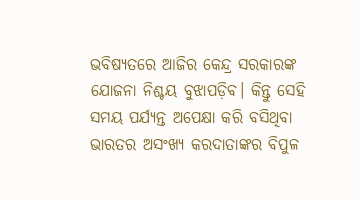ଭବିଷ୍ୟତରେ ଆଜିର କେନ୍ଦ୍ର ସରକାରଙ୍କ ଯୋଜନା ନିଶ୍ଚୟ ବୁଝାପଡ଼ିବ। କିନ୍ତୁ ସେହି ସମୟ ପର୍ଯ୍ୟନ୍ତ ଅପେକ୍ଷା କରି ବସିଥିବା ଭାରତର ଅସଂଖ୍ୟ କରଦାତାଙ୍କର ବିପୁଳ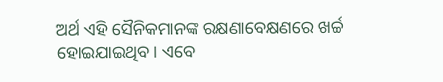ଅର୍ଥ ଏହି ସୈନିକମାନଙ୍କ ରକ୍ଷଣାବେକ୍ଷଣରେ ଖର୍ଚ୍ଚ ହୋଇଯାଇଥିବ। ଏବେ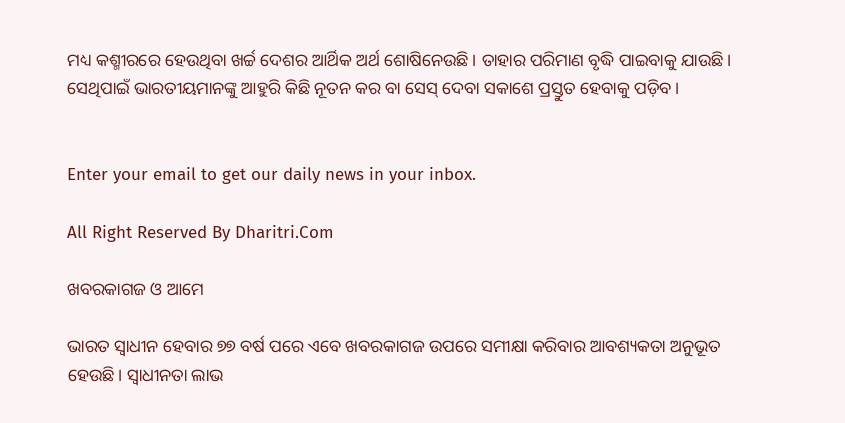ମଧ୍ୟ କଶ୍ମୀରରେ ହେଉଥିବା ଖର୍ଚ୍ଚ ଦେଶର ଆର୍ଥିକ ଅର୍ଥ ଶୋଷିନେଉଛି। ତାହାର ପରିମାଣ ବୃଦ୍ଧି ପାଇବାକୁ ଯାଉଛି। ସେଥିପାଇଁ ଭାରତୀୟମାନଙ୍କୁ ଆହୁରି କିଛି ନୂତନ କର ବା ସେସ୍‌ ଦେବା ସକାଶେ ପ୍ରସ୍ତୁତ ହେବାକୁ ପଡ଼ିବ।


Enter your email to get our daily news in your inbox.

All Right Reserved By Dharitri.Com

ଖବରକାଗଜ ଓ ଆମେ

ଭାରତ ସ୍ବାଧୀନ ହେବାର ୭୭ ବର୍ଷ ପରେ ଏବେ ଖବରକାଗଜ ଉପରେ ସମୀକ୍ଷା କରିବାର ଆବଶ୍ୟକତା ଅନୁଭୂତ ହେଉଛି। ସ୍ବାଧୀନତା ଲାଭ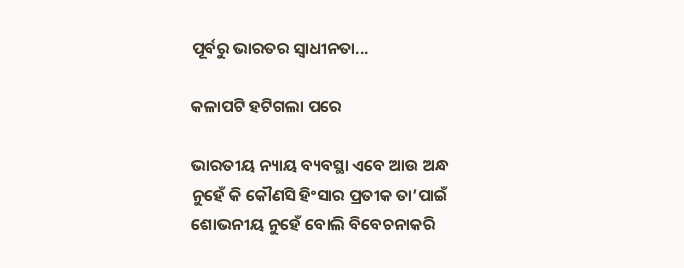ପୂର୍ବରୁ ଭାରତର ସ୍ବାଧୀନତା...

କଳାପଟି ହଟିଗଲା ପରେ

ଭାରତୀୟ ନ୍ୟାୟ ବ୍ୟବସ୍ଥା ଏବେ ଆଉ ଅନ୍ଧ ନୁହେଁ କି କୌଣସି ହିଂସାର ପ୍ରତୀକ ତା’ପାଇଁ ଶୋଭନୀୟ ନୁହେଁ ବୋଲି ବିବେଚନାକରି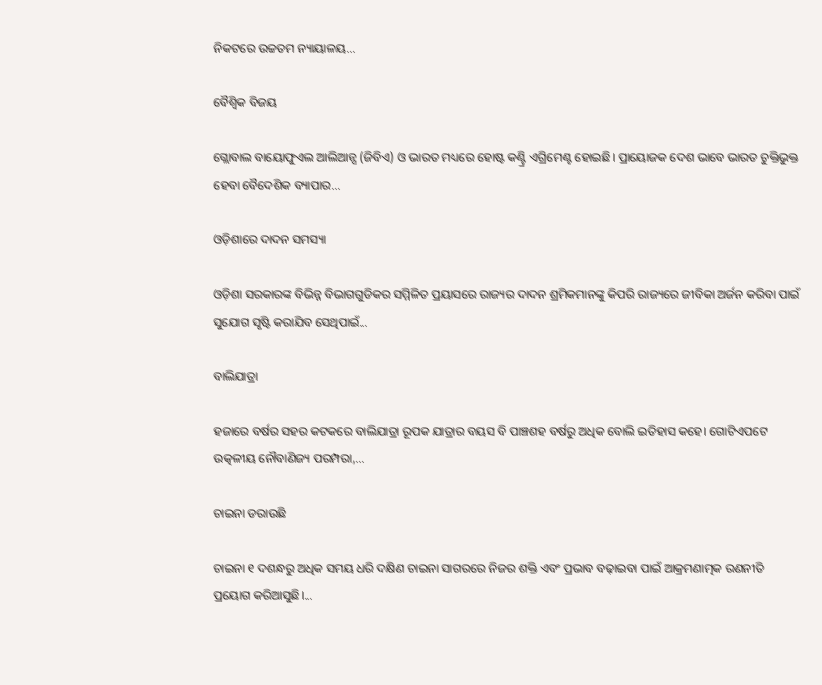ନିକଟରେ ଉଚ୍ଚତମ ନ୍ୟାୟାଳୟ...

ବୈଶ୍ୱିକ ବିଜୟ

ଗ୍ଲୋବାଲ ବାୟୋଫୁଏଲ ଆଲିଆନ୍ସ (ଜିବିଏ) ଓ ଭାରତ ମଧ୍ୟରେ ହୋଷ୍ଟ କଣ୍ଟ୍ରି ଏଗ୍ରିମେଣ୍ଟ ହୋଇଛି। ପ୍ରାୟୋଜକ ଦେଶ ଭାବେ ଭାରତ ଚୁକ୍ତିଭୁକ୍ତ ହେବା ବୈଦେଶିକ ବ୍ୟାପାର...

ଓଡ଼ିଶାରେ ଦାଦନ ସମସ୍ୟା

ଓଡ଼ିଶା ସରକାରଙ୍କ ବିଭିନ୍ନ ବିଭାଗଗୁଡିକର ସମ୍ମିଳିତ ପ୍ରୟାସରେ ରାଜ୍ୟର ଦାଦନ ଶ୍ରମିକମାନଙ୍କୁ କିପରି ରାଜ୍ୟରେ ଜୀବିକା ଅର୍ଜନ କରିବା ପାଇଁ ସୁଯୋଗ ସୃଷ୍ଟି କରାଯିବ ସେଥିପାଇଁ...

ବାଲିଯାତ୍ରା

ହଜାରେ ବର୍ଷର ସହର କଟକରେ ବାଲିଯାତ୍ରା ରୂପକ ଯାତ୍ରାର ବୟସ ବି ପାଞ୍ଚଶହ ବର୍ଷରୁ ଅଧିକ ବୋଲି ଇତିହାସ କହେ। ଗୋଟିଏପଟେ ଉତ୍କଳୀୟ ନୌବାଣିଜ୍ୟ ପରମ୍ପରା,...

ଚାଇନା ଡରାଉଛି

ଚାଇନା ୧ ଦଶନ୍ଧରୁ ଅଧିକ ସମୟ ଧରି ଦକ୍ଷିଣ ଚାଇନା ସାଗରରେ ନିଜର ଶକ୍ତି ଏବଂ ପ୍ରଭାବ ବଢ଼ାଇବା ପାଇଁ ଆକ୍ରମଣାତ୍ମକ ରଣନୀତି ପ୍ରୟୋଗ କରିଆସୁଛି।...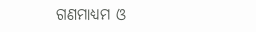ଗଣମାଧ୍ୟମ ଓ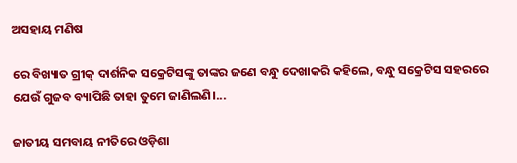ଅସହାୟ ମଣିଷ

ରେ ବିଖ୍ୟାତ ଗ୍ରୀକ୍‌ ଦାର୍ଶନିକ ସକ୍ରେଟିସଙ୍କୁ ତାଙ୍କର ଜଣେ ବନ୍ଧୁ ଦେଖାକରି କହିଲେ, ବନ୍ଧୁ ସକ୍ରେଟିସ ସହରରେ ଯେଉଁ ଗୁଜବ ବ୍ୟାପିଛି ତାହା ତୁମେ ଜାଣିଲଣି।...

ଜାତୀୟ ସମବାୟ ନୀତିରେ ଓଡ଼ିଶା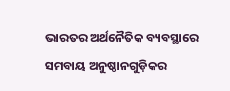ଭାରତର ଅର୍ଥନୈତିକ ବ୍ୟବସ୍ଥାରେ ସମବାୟ ଅନୁଷ୍ଠାନଗୁଡ଼ିକର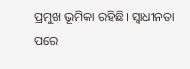ପ୍ରମୁଖ ଭୂମିକା ରହିଛି। ସ୍ବାଧୀନତା ପରେ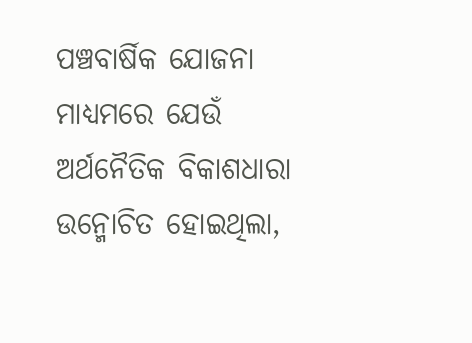ପଞ୍ଚବାର୍ଷିକ ଯୋଜନା ମାଧ୍ୟମରେ ଯେଉଁ ଅର୍ଥନୈତିକ ବିକାଶଧାରା ଉନ୍ମୋଚିତ ହୋଇଥିଲା,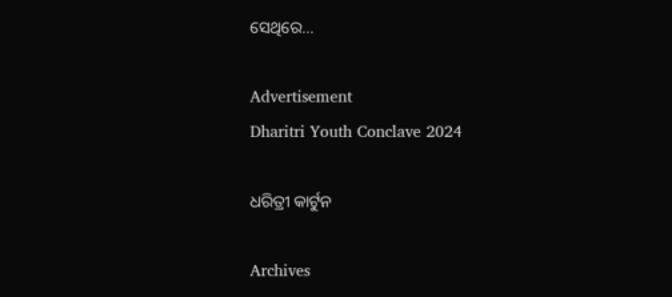ସେଥିରେ...

Advertisement
Dharitri Youth Conclave 2024

ଧରିତ୍ରୀ କାର୍ଟୁନ

Archives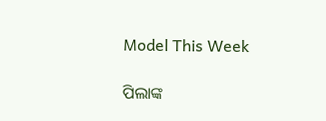Model This Week

ପିଲାଙ୍କ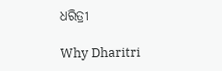ଧରିତ୍ରୀ

Why Dharitri